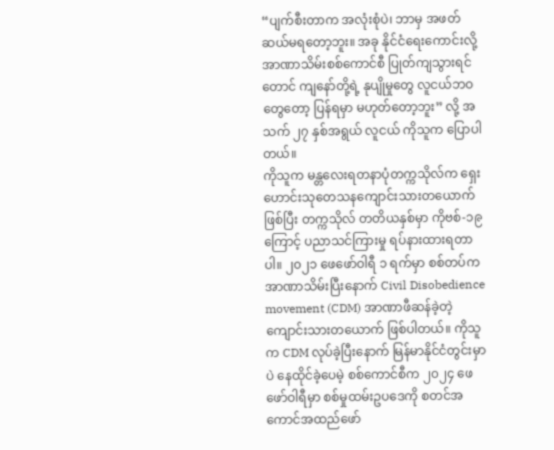“ပျက်စီးတာက အလုံးစုံပဲ၊ ဘာမှ အဖတ်ဆယ်မရတော့ဘူး။ အခု နိုင်ငံရေးကောင်းလို့ အာဏာသိမ်းစစ်ကောင်စီ ပြုတ်ကျသွားရင်တောင် ကျနော်တို့ရဲ့ နုပျိုမှုတွေ လူငယ်ဘဝတွေတော့ ပြန်ရမှာ မဟုတ်တော့ဘူး” လို့ အသက် ၂၇ နှစ်အရွယ် လူငယ် ကိုသူက ပြောပါတယ်။
ကိုသူက မန္တလေးရတနာပုံတက္ကသိုလ်က ရှေးဟောင်းသုတေသနကျောင်းသားတယောက်ဖြစ်ပြီး တက္ကသိုလ် တတိယနှစ်မှာ ကိုဗစ်-၁၉ ကြောင့် ပညာသင်ကြားမှု ရပ်နားထားရတာပါ။ ၂၀၂၁ ဖေဖော်ဝါရီ ၁ ရက်မှာ စစ်တပ်က အာဏာသိမ်းပြီးနောက် Civil Disobedience movement (CDM) အာဏာဖီဆန်ခဲ့တဲ့ ကျောင်းသားတယောက် ဖြစ်ပါတယ်။ ကိုသူက CDM လုပ်ခဲ့ပြီးနောက် မြန်မာနိုင်ငံတွင်းမှာပဲ နေထိုင်ခဲ့ပေမဲ့ စစ်ကောင်စီက ၂၀၂၄ ဖေဖော်ဝါရီမှာ စစ်မှုထမ်းဥပဒေကို စတင်အကောင်အထည်ဖော်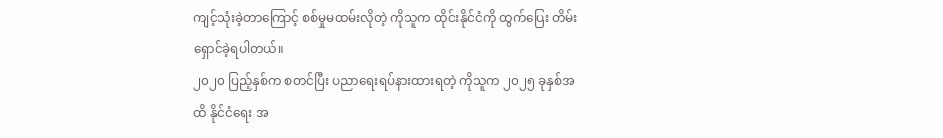ကျင့်သုံးခဲ့တာကြောင့် စစ်မှုမထမ်းလိုတဲ့ ကိုသူက ထိုင်းနိုင်ငံကို ထွက်ပြေး တိမ်းရှောင်ခဲ့ရပါတယ်။
၂၀၂၀ ပြည့်နှစ်က စတင်ပြီး ပညာရေးရပ်နားထားရတဲ့ ကိုသူက ၂၀၂၅ ခုနှစ်အထိ နိုင်ငံရေး အ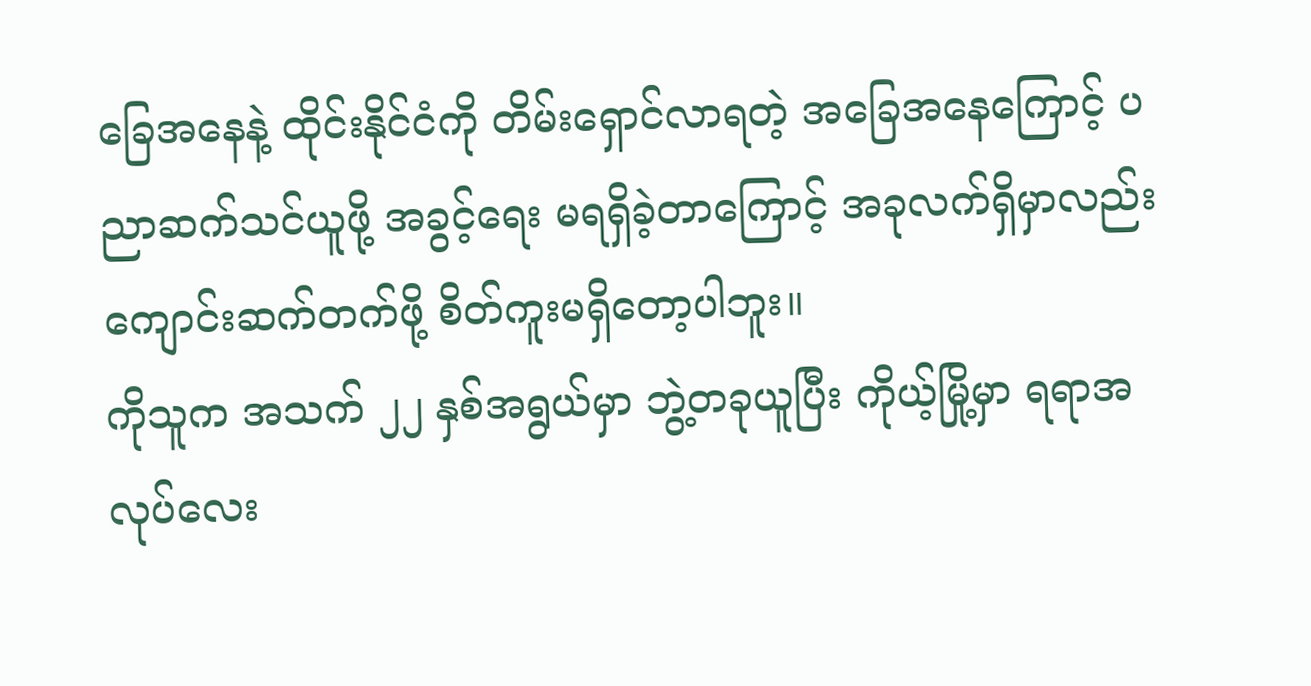ခြေအနေနဲ့ ထိုင်းနိုင်ငံကို တိမ်းရှောင်လာရတဲ့ အခြေအနေကြောင့် ပညာဆက်သင်ယူဖို့ အခွင့်ရေး မရရှိခဲ့တာကြောင့် အခုလက်ရှိမှာလည်း ကျောင်းဆက်တက်ဖို့ စိတ်ကူးမရှိတော့ပါဘူး။
ကိုသူက အသက် ၂၂ နှစ်အရွယ်မှာ ဘွဲ့တခုယူပြီး ကိုယ့်မြို့မှာ ရရာအလုပ်လေး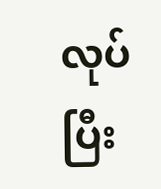လုပ်ပြီး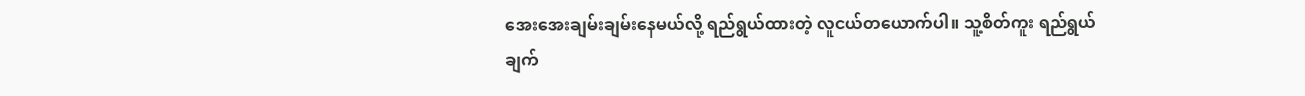အေးအေးချမ်းချမ်းနေမယ်လို့ ရည်ရွယ်ထားတဲ့ လူငယ်တယောက်ပါ။ သူ့စိတ်ကူး ရည်ရွယ်ချက်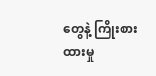တွေနဲ့ ကြိုးစားထားမှု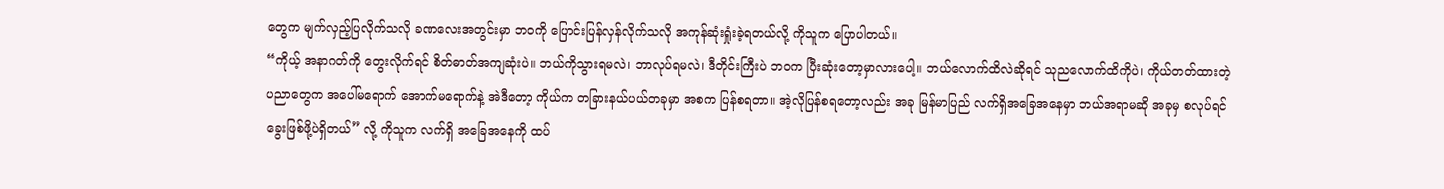တွေက မျက်လှည့်ပြလိုက်သလို ခဏလေးအတွင်းမှာ ဘဝကို ပြောင်းပြန်လှန်လိုက်သလို အကုန်ဆုံးရှုံးခဲ့ရတယ်လို့ ကိုသူက ပြောပါတယ်။
“ကိုယ့် အနာဂတ်ကို တွေးလိုက်ရင် စိတ်ဓာတ်အကျဆုံးပဲ။ ဘယ်ကိုသွားရမလဲ၊ ဘာလုပ်ရမလဲ၊ ဒီတိုင်းကြီးပဲ ဘဝက ပြီးဆုံးတော့မှာလားပေါ့။ ဘယ်လောက်ထိလဲဆိုရင် သုညလောက်ထိကိုပဲ၊ ကိုယ်တတ်ထားတဲ့ ပညာတွေက အပေါ်မရောက် အောက်မရောက်နဲ့ အဲဒီတော့ ကိုယ်က တခြားနယ်ပယ်တခုမှာ အစက ပြန်စရတာ။ အဲ့လိုပြန်စရတော့လည်း အခု မြန်မာပြည် လက်ရှိအခြေအနေမှာ ဘယ်အရာမဆို အခုမှ စလုပ်ရင် ခွေးဖြစ်ဖို့ပဲရှိတယ်” လို့ ကိုသူက လက်ရှိ အခြေအနေကို ထပ်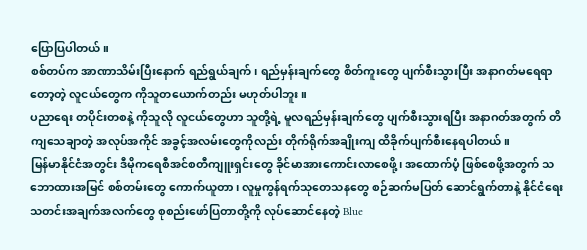ပြောပြပါတယ်။
စစ်တပ်က အာဏာသိမ်းပြီးနောက် ရည်ရွယ်ချက်၊ ရည်မှန်းချက်တွေ စိတ်ကူးတွေ ပျက်စီးသွားပြီး အနာဂတ်မရေရာတော့တဲ့ လူငယ်တွေက ကိုသူတယောက်တည်း မဟုတ်ပါဘူး။
ပညာရေး တပိုင်းတစနဲ့ ကိုသူလို လူငယ်တွေဟာ သူတို့ရဲ့ မူလရည်မှန်းချက်တွေ ပျက်စီးသွားရပြီး အနာဂတ်အတွက် တိကျသေချာတဲ့ အလုပ်အကိုင် အခွင့်အလမ်းတွေကိုလည်း တိုက်ရိုက်အချိုးကျ ထိခိုက်ပျက်စီးနေရပါတယ်။
မြန်မာနိုင်ငံအတွင်း ဒီမိုကရေစီအင်စတီကျူးရှင်းတွေ ခိုင်မာအားကောင်းလာစေဖို့၊ အထောက်ပံ့ ဖြစ်စေဖို့အတွက် သဘောထားအမြင် စစ်တမ်းတွေ ကောက်ယူတာ၊ လူမှုကွန်ရက်သုတေသနတွေ စဉ်ဆက်မပြတ် ဆောင်ရွက်တာနဲ့ နိုင်ငံရေးသတင်းအချက်အလက်တွေ စုစည်းဖော်ပြတာတို့ကို လုပ်ဆောင်နေတဲ့ Blue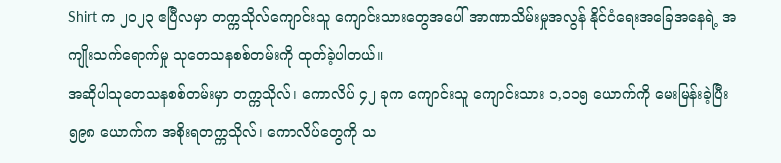Shirt က ၂၀၂၃ ဧပြီလမှာ တက္ကသိုလ်ကျောင်းသူ ကျောင်းသားတွေအပေါ် အာဏာသိမ်းမှုအလွန် နိုင်ငံရေးအခြေအနေရဲ့ အကျိုးသက်ရောက်မှု သုတေသနစစ်တမ်းကို ထုတ်ခဲ့ပါတယ်။
အဆိုပါသုတေသနစစ်တမ်းမှာ တက္ကသိုလ်၊ ကောလိပ် ၄၂ ခုက ကျောင်းသူ ကျောင်းသား ၁,၁၁၅ ယောက်ကို မေးမြန်းခဲ့ပြီး ၅၉၈ ယောက်က အစိုးရတက္ကသိုလ်၊ ကောလိပ်တွေကို သ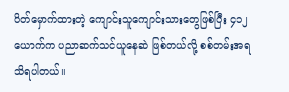ပိတ်မှောက်ထားတဲ့ ကျောင်းသူကျောင်းသားတွေဖြစ်ပြီး ၄၁၂ ယောက်က ပညာဆက်သင်ယူနေဆဲ ဖြစ်တယ်လို့ စစ်တမ်းအရ သိရပါတယ်။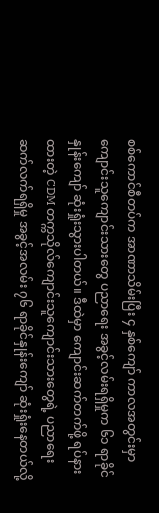စစ်ကောင်စီတပ်က အာဏာသိမ်းပြီး ၄ နှစ်ကျော် ကာလအတွင်းမှာ ကျောင်းသူကျောင်းသားတွေ ပညာရေး အခွင့်လမ်းရရှိမှုက ၆၁ ရာခိုင်နှုန်းကျော် ဆုံးရှုံးသွားပါတယ်။ ဒီထဲမှာ ကျောင်းဆက်တက်ဖို့ ရပ်နားထားတဲ့ CDM တက္ကသိုလ်ကျောင်းသူကျောင်းသားတွေရဲ့ ပညာရေး ဆက်လက်ရရှိမှု အခွင့်အလမ်း ၇၆ ရာခိုင်နှုန်းကျော် ဆုံးရှုံးနေတယ်လို့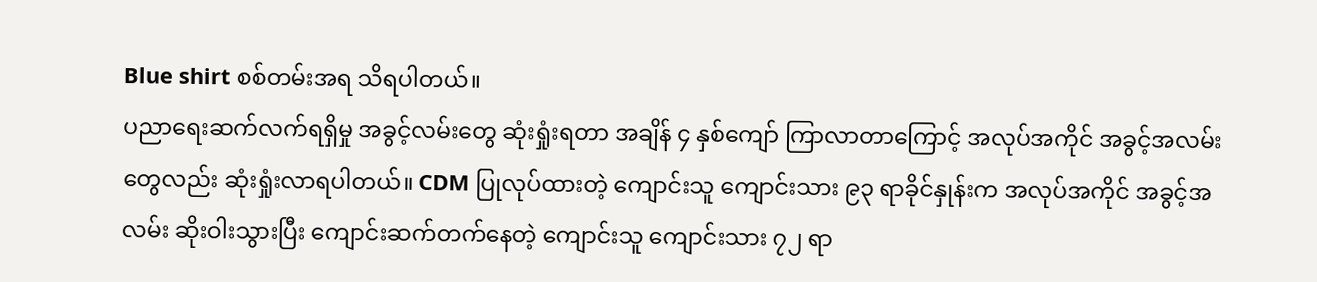Blue shirt စစ်တမ်းအရ သိရပါတယ်။
ပညာရေးဆက်လက်ရရှိမှု အခွင့်လမ်းတွေ ဆုံးရှုံးရတာ အချိန် ၄ နှစ်ကျော် ကြာလာတာကြောင့် အလုပ်အကိုင် အခွင့်အလမ်းတွေလည်း ဆုံးရှုံးလာရပါတယ်။ CDM ပြုလုပ်ထားတဲ့ ကျောင်းသူ ကျောင်းသား ၉၃ ရာခိုင်နှုန်းက အလုပ်အကိုင် အခွင့်အလမ်း ဆိုးဝါးသွားပြီး ကျောင်းဆက်တက်နေတဲ့ ကျောင်းသူ ကျောင်းသား ၇၂ ရာ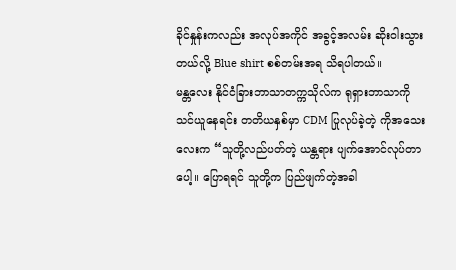ခိုင်နှုန်းကလည်း အလုပ်အကိုင် အခွင့်အလမ်း ဆိုးဝါးသွားတယ်လို့ Blue shirt စစ်တမ်းအရ သိရပါတယ်။
မန္တလေး နိုင်ငံခြားဘာသာတက္ကသိုလ်က ရုရှားဘာသာကို သင်ယူနေရင်း တတိယနှစ်မှာ CDM ပြုလုပ်ခဲ့တဲ့ ကိုအသေးလေးက “သူတို့လည်ပတ်တဲ့ ယန္တရား ပျက်အောင်လုပ်တာပေါ့။ ပြောရရင် သူတို့က ပြည်ဖျက်တဲ့အခါ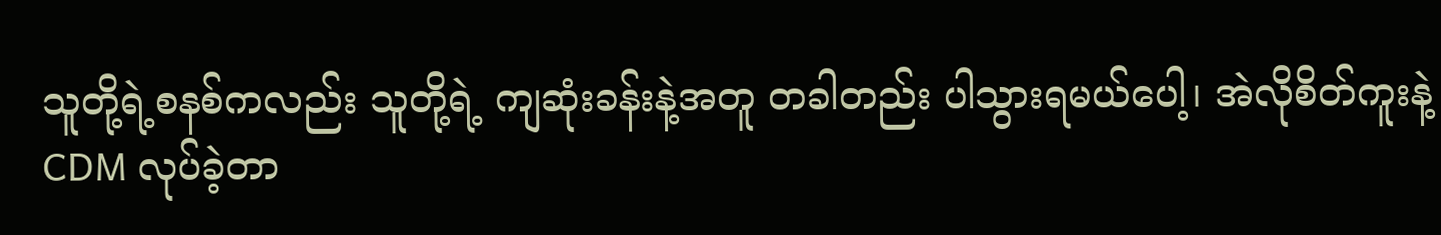သူတို့ရဲ့စနစ်ကလည်း သူတို့ရဲ့ ကျဆုံးခန်းနဲ့အတူ တခါတည်း ပါသွားရမယ်ပေါ့၊ အဲလိုစိတ်ကူးနဲ့ CDM လုပ်ခဲ့တာ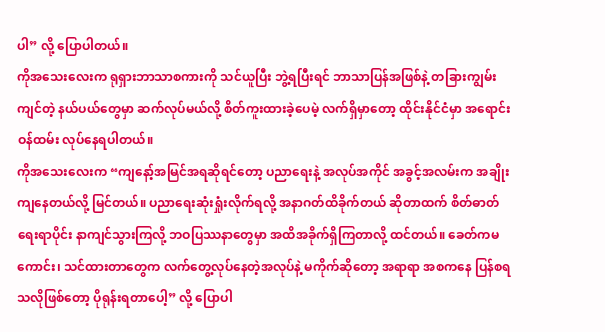ပါ” လို့ ပြောပါတယ်။
ကိုအသေးလေးက ရုရှားဘာသာစကားကို သင်ယူပြီး ဘွဲ့ရပြီးရင် ဘာသာပြန်အဖြစ်နဲ့ တခြားကျွမ်းကျင်တဲ့ နယ်ပယ်တွေမှာ ဆက်လုပ်မယ်လို့ စိတ်ကူးထားခဲ့ပေမဲ့ လက်ရှိမှာတော့ ထိုင်းနိုင်ငံမှာ အရောင်းဝန်ထမ်း လုပ်နေရပါတယ်။
ကိုအသေးလေးက “ကျနော့်အမြင်အရဆိုရင်တော့ ပညာရေးနဲ့ အလုပ်အကိုင် အခွင့်အလမ်းက အချိုးကျနေတယ်လို့ မြင်တယ်။ ပညာရေးဆုံးရှုံးလိုက်ရလို့ အနာဂတ်ထိခိုက်တယ် ဆိုတာထက် စိတ်ဓာတ်ရေးရာပိုင်း နာကျင်သွားကြလို့ ဘဝပြဿနာတွေမှာ အထိအခိုက်ရှိကြတာလို့ ထင်တယ်။ ခေတ်ကမကောင်း၊ သင်ထားတာတွေက လက်တွေ့လုပ်နေတဲ့အလုပ်နဲ့ မကိုက်ဆိုတော့ အရာရာ အစကနေ ပြန်စရသလိုဖြစ်တော့ ပိုရုန်းရတာပေါ့” လို့ ပြောပါ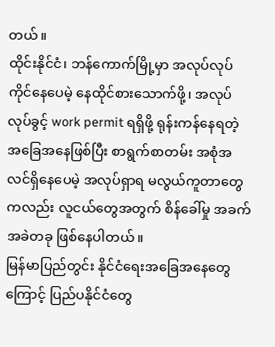တယ်။
ထိုင်းနိုင်ငံ၊ ဘန်ကောက်မြို့မှာ အလုပ်လုပ်ကိုင်နေပေမဲ့ နေထိုင်စားသောက်ဖို့၊ အလုပ်လုပ်ခွင့် work permit ရရှိဖို့ ရုန်းကန်နေရတဲ့ အခြေအနေဖြစ်ပြီး စာရွက်စာတမ်း အစုံအလင်ရှိနေပေမဲ့ အလုပ်ရှာရ မလွယ်ကူတာတွေကလည်း လူငယ်တွေအတွက် စိန်ခေါ်မှု အခက်အခဲတခု ဖြစ်နေပါတယ်။
မြန်မာပြည်တွင်း နိုင်ငံရေးအခြေအနေတွေကြောင့် ပြည်ပနိုင်ငံတွေ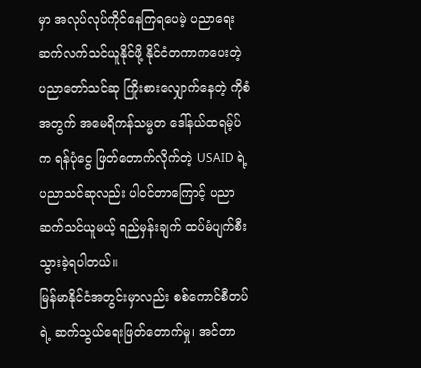မှာ အလုပ်လုပ်ကိုင်နေကြရပေမဲ့ ပညာရေးဆက်လက်သင်ယူနိုင်ဖို့ နိုင်ငံတကာကပေးတဲ့ ပညာတော်သင်ဆု ကြိုးစားလျှောက်နေတဲ့ ကိုစံအတွက် အမေရိကန်သမ္မတ ဒေါ်နယ်ထရမ့်ပ်က ရန်ပုံငွေ ဖြတ်တောက်လိုက်တဲ့ USAID ရဲ့ ပညာသင်ဆုလည်း ပါဝင်တာကြောင့် ပညာဆက်သင်ယူမယ့် ရည်မှန်းချက် ထပ်မံပျက်စီးသွားခဲ့ရပါတယ်။
မြန်မာနိုင်ငံအတွင်းမှာလည်း စစ်ကောင်စီတပ်ရဲ့ ဆက်သွယ်ရေးဖြတ်တောက်မှု၊ အင်တာ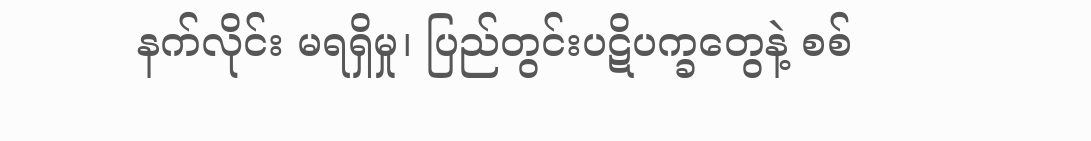နက်လိုင်း မရရှိမှု၊ ပြည်တွင်းပဋိပက္ခတွေနဲ့ စစ်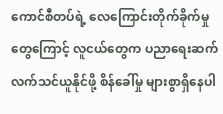ကောင်စီတပ်ရဲ့ လေကြောင်းတိုက်ခိုက်မှုတွေကြောင့် လူငယ်တွေက ပညာရေးဆက်လက်သင်ယူနိုင်ဖို့ စိန်ခေါ်မှု များစွာရှိနေပါ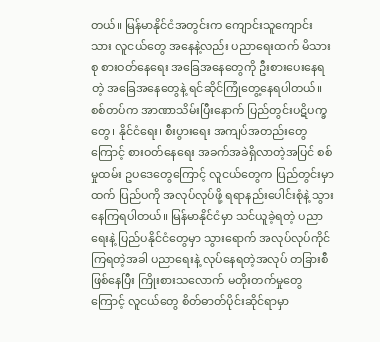တယ်။ မြန်မာနိုင်ငံအတွင်းက ကျောင်းသူကျောင်းသား လူငယ်တွေ အနေနဲ့လည်း ပညာရေးထက် မိသားစု စားဝတ်နေရေး အခြေအနေတွေကို ဦးစားပေးနေရတဲ့ အခြေအနေတွေနဲ့ ရင်ဆိုင်ကြုံတွေ့နေရပါတယ်။
စစ်တပ်က အာဏာသိမ်းပြီးနောက် ပြည်တွင်းပဋိပက္ခတွေ၊ နိုင်ငံရေး၊ စီးပွားရေး အကျပ်အတည်းတွေကြောင့် စားဝတ်နေရေး အခက်အခဲရှိလာတဲ့အပြင် စစ်မှုထမ်း ဥပဒေတွေကြောင့် လူငယ်တွေက ပြည်တွင်းမှာထက် ပြည်ပကို အလုပ်လုပ်ဖို့ ရရာနည်းပေါင်းစုံနဲ့ သွားနေကြရပါတယ်။ မြန်မာနိုင်ငံမှာ သင်ယူခဲ့ရတဲ့ ပညာရေးနဲ့ ပြည်ပနိုင်ငံတွေမှာ သွားရောက် အလုပ်လုပ်ကိုင်ကြရတဲ့အခါ ပညာရေးနဲ့ လုပ်နေရတဲ့အလုပ် တခြားစီဖြစ်နေပြီး ကြိုးစားသလောက် မတိုးတက်မှုတွေကြောင့် လူငယ်တွေ စိတ်ဓာတ်ပိုင်းဆိုင်ရာမှာ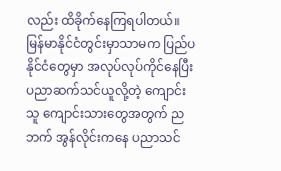လည်း ထိခိုက်နေကြရပါတယ်။
မြန်မာနိုင်ငံတွင်းမှာသာမက ပြည်ပနိုင်ငံတွေမှာ အလုပ်လုပ်ကိုင်နေပြီး ပညာဆက်သင်ယူလို့တဲ့ ကျောင်းသူ ကျောင်းသားတွေအတွက် ညဘက် အွန်လိုင်းကနေ ပညာသင်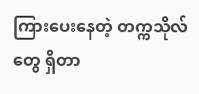ကြားပေးနေတဲ့ တက္ကသိုလ်တွေ ရှိတာ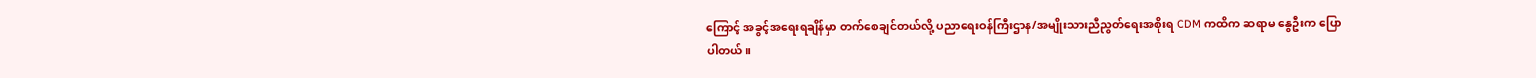ကြောင့် အခွင့်အရေးရချိန်မှာ တက်စေချင်တယ်လို့ ပညာရေးဝန်ကြီးဌာန/အမျိုးသားညီညွတ်ရေးအစိုးရ CDM ကထိက ဆရာမ နွေဦးက ပြောပါတယ်။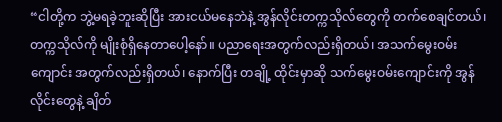“ငါတို့က ဘွဲ့မရခဲ့ဘူးဆိုပြီး အားငယ်မနေဘဲနဲ့ အွန်လိုင်းတက္ကသိုလ်တွေကို တက်စေချင်တယ်၊ တက္ကသိုလ်ကို မျိုးစုံရှိနေတာပေါ့နော်။ ပညာရေးအတွက်လည်းရှိတယ်၊ အသက်မွေးဝမ်းကျောင်း အတွက်လည်းရှိတယ်၊ နောက်ပြီး တချို့ ထိုင်းမှာဆို သက်မွေးဝမ်းကျောင်းကို အွန်လိုင်းတွေနဲ့ ချိတ်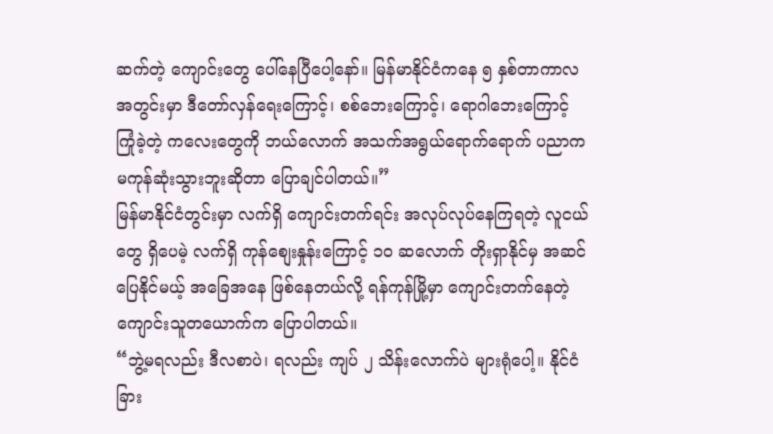ဆက်တဲ့ ကျောင်းတွေ ပေါ်နေပြီပေါ့နော်။ မြန်မာနိုင်ငံကနေ ၅ နှစ်တာကာလအတွင်းမှာ ဒီတော်လှန်ရေးကြောင့်၊ စစ်ဘေးကြောင့်၊ ရောဂါဘေးကြောင့် ကြုံခဲ့တဲ့ ကလေးတွေကို ဘယ်လောက် အသက်အရွယ်ရောက်ရောက် ပညာက မကုန်ဆုံးသွားဘူးဆိုတာ ပြောချင်ပါတယ်။”
မြန်မာနိုင်ငံတွင်းမှာ လက်ရှိ ကျောင်းတက်ရင်း အလုပ်လုပ်နေကြရတဲ့ လူငယ်တွေ ရှိပေမဲ့ လက်ရှိ ကုန်စျေးနှုန်းကြောင့် ၁၀ ဆလောက် တိုးရှာနိုင်မှ အဆင်ပြေနိုင်မယ့် အခြေအနေ ဖြစ်နေတယ်လို့ ရန်ကုန်မြို့မှာ ကျောင်းတက်နေတဲ့ ကျောင်းသူတယောက်က ပြောပါတယ်။
“ဘွဲ့မရလည်း ဒီလစာပဲ၊ ရလည်း ကျပ် ၂ သိန်းလောက်ပဲ များရုံပေါ့။ နိုင်ငံခြား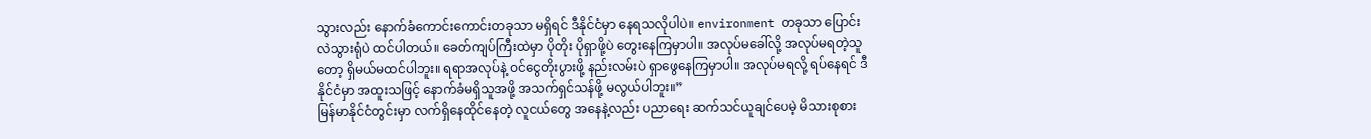သွားလည်း နောက်ခံကောင်းကောင်းတခုသာ မရှိရင် ဒီနိုင်ငံမှာ နေရသလိုပါပဲ။ environment တခုသာ ပြောင်းလဲသွားရုံပဲ ထင်ပါတယ်။ ခေတ်ကျပ်ကြီးထဲမှာ ပိုတိုး ပိုရှာဖို့ပဲ တွေးနေကြမှာပါ။ အလုပ်မခေါ်လို့ အလုပ်မရတဲ့သူတော့ ရှိမယ်မထင်ပါဘူး။ ရရာအလုပ်နဲ့ ဝင်ငွေတိုးပွားဖို့ နည်းလမ်းပဲ ရှာဖွေနေကြမှာပါ။ အလုပ်မရလို့ ရပ်နေရင် ဒီနိုင်ငံမှာ အထူးသဖြင့် နောက်ခံမရှိသူအဖို့ အသက်ရှင်သန်ဖို့ မလွယ်ပါဘူး။”
မြန်မာနိုင်ငံတွင်းမှာ လက်ရှိနေထိုင်နေတဲ့ လူငယ်တွေ အနေနဲ့လည်း ပညာရေး ဆက်သင်ယူချင်ပေမဲ့ မိသားစုစား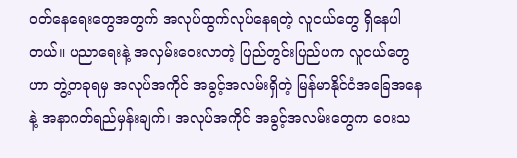ဝတ်နေရေးတွေအတွက် အလုပ်ထွက်လုပ်နေရတဲ့ လူငယ်တွေ ရှိနေပါတယ်။ ပညာရေးနဲ့ အလှမ်းဝေးလာတဲ့ ပြည်တွင်းပြည်ပက လူငယ်တွေဟာ ဘွဲ့တခုရမှ အလုပ်အကိုင် အခွင့်အလမ်းရှိတဲ့ မြန်မာနိုင်ငံအခြေအနေနဲ့ အနာဂတ်ရည်မှန်းချက်၊ အလုပ်အကိုင် အခွင့်အလမ်းတွေက ဝေးသ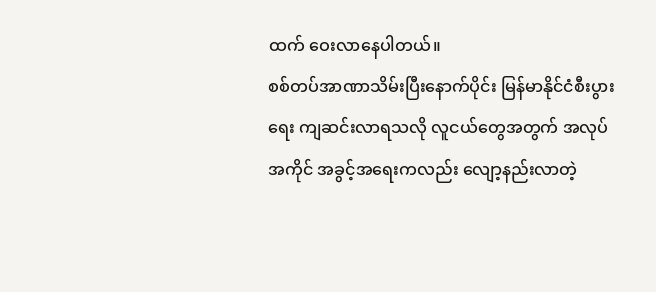ထက် ဝေးလာနေပါတယ်။
စစ်တပ်အာဏာသိမ်းပြီးနောက်ပိုင်း မြန်မာနိုင်ငံစီးပွားရေး ကျဆင်းလာရသလို လူငယ်တွေအတွက် အလုပ်အကိုင် အခွင့်အရေးကလည်း လျော့နည်းလာတဲ့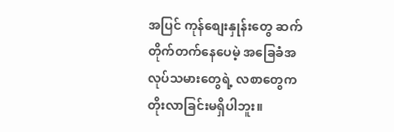အပြင် ကုန်စျေးနှုန်းတွေ ဆက်တိုက်တက်နေပေမဲ့ အခြေခံအလုပ်သမားတွေရဲ့ လစာတွေက တိုးလာခြင်းမရှိပါဘူး။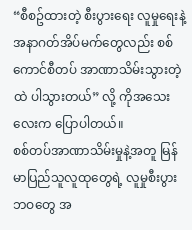“စီစဥ်ထားတဲ့ စီးပွားရေး လူမှုရေးနဲ့ အနာဂတ်အိပ်မက်တွေလည်း စစ်ကောင်စီတပ် အာဏာသိမ်းသွားတဲ့ထဲ ပါသွားတယ်” လို့ ကိုအသေးလေးက ပြောပါတယ်။
စစ်တပ်အာဏာသိမ်းမှုနဲ့အတူ မြန်မာပြည်သူလူထုတွေရဲ့ လူမှုစီးပွားဘဝတွေ အ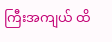ကြီးအကျယ် ထိ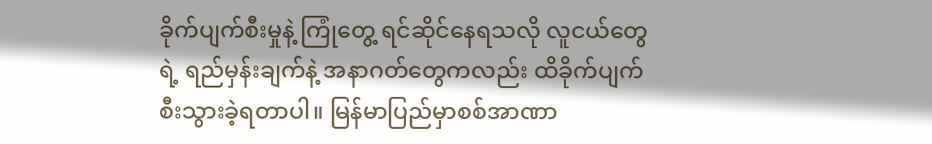ခိုက်ပျက်စီးမှုနဲ့ ကြုံတွေ့ ရင်ဆိုင်နေရသလို လူငယ်တွေရဲ့ ရည်မှန်းချက်နဲ့ အနာဂတ်တွေကလည်း ထိခိုက်ပျက်စီးသွားခဲ့ရတာပါ။ မြန်မာပြည်မှာစစ်အာဏာ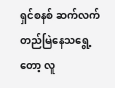ရှင်စနစ် ဆက်လက်တည်မြဲနေသရွေ့တော့ လူ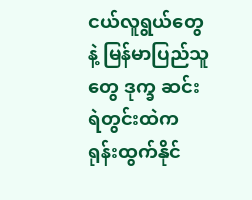ငယ်လူရွယ်တွေနဲ့ မြန်မာပြည်သူတွေ ဒုက္ခ ဆင်းရဲတွင်းထဲက ရုန်းထွက်နိုင်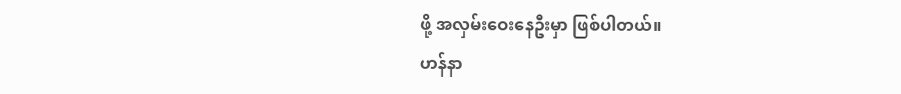ဖို့ အလှမ်းဝေးနေဦးမှာ ဖြစ်ပါတယ်။
ဟန်နာ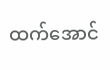ထက်အောင်